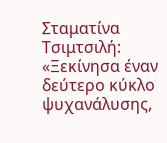Σταματίνα Τσιμτσιλή: «Ξεκίνησα έναν δεύτερο κύκλο ψυχανάλυσης,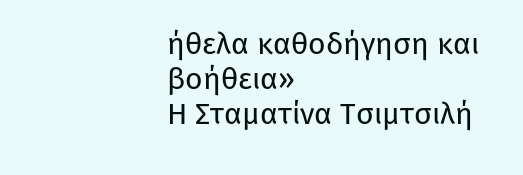ήθελα καθοδήγηση και βοήθεια»
Η Σταματίνα Τσιμτσιλή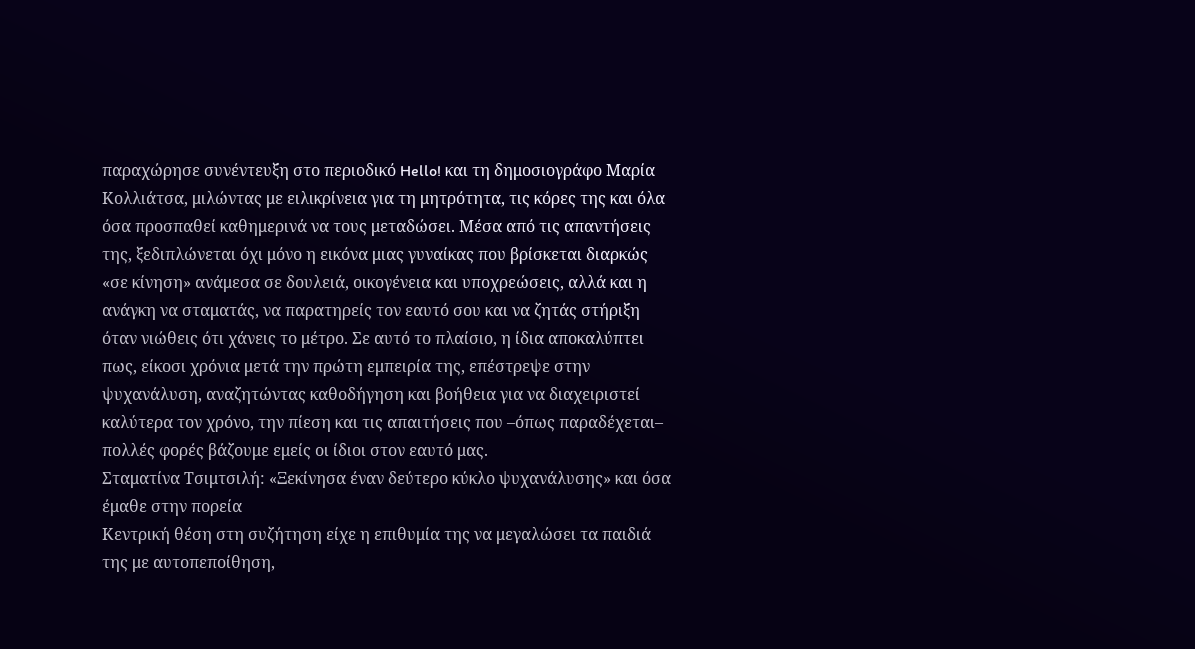παραχώρησε συνέντευξη στο περιοδικό Hello! και τη δημοσιογράφο Μαρία Κολλιάτσα, μιλώντας με ειλικρίνεια για τη μητρότητα, τις κόρες της και όλα όσα προσπαθεί καθημερινά να τους μεταδώσει. Μέσα από τις απαντήσεις της, ξεδιπλώνεται όχι μόνο η εικόνα μιας γυναίκας που βρίσκεται διαρκώς «σε κίνηση» ανάμεσα σε δουλειά, οικογένεια και υποχρεώσεις, αλλά και η ανάγκη να σταματάς, να παρατηρείς τον εαυτό σου και να ζητάς στήριξη όταν νιώθεις ότι χάνεις το μέτρο. Σε αυτό το πλαίσιο, η ίδια αποκαλύπτει πως, είκοσι χρόνια μετά την πρώτη εμπειρία της, επέστρεψε στην ψυχανάλυση, αναζητώντας καθοδήγηση και βοήθεια για να διαχειριστεί καλύτερα τον χρόνο, την πίεση και τις απαιτήσεις που –όπως παραδέχεται– πολλές φορές βάζουμε εμείς οι ίδιοι στον εαυτό μας.
Σταματίνα Τσιμτσιλή: «Ξεκίνησα έναν δεύτερο κύκλο ψυχανάλυσης» και όσα έμαθε στην πορεία
Κεντρική θέση στη συζήτηση είχε η επιθυμία της να μεγαλώσει τα παιδιά της με αυτοπεποίθηση,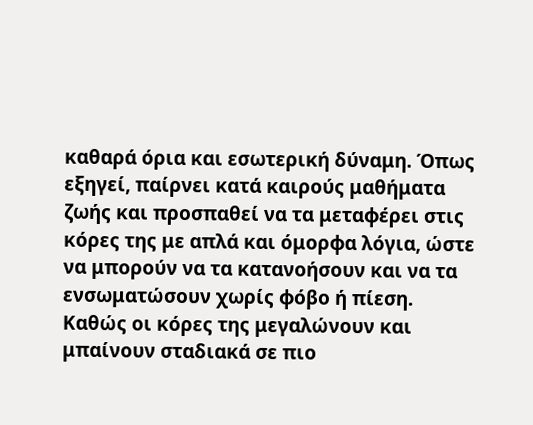καθαρά όρια και εσωτερική δύναμη. Όπως εξηγεί, παίρνει κατά καιρούς μαθήματα ζωής και προσπαθεί να τα μεταφέρει στις κόρες της με απλά και όμορφα λόγια, ώστε να μπορούν να τα κατανοήσουν και να τα ενσωματώσουν χωρίς φόβο ή πίεση.
Καθώς οι κόρες της μεγαλώνουν και μπαίνουν σταδιακά σε πιο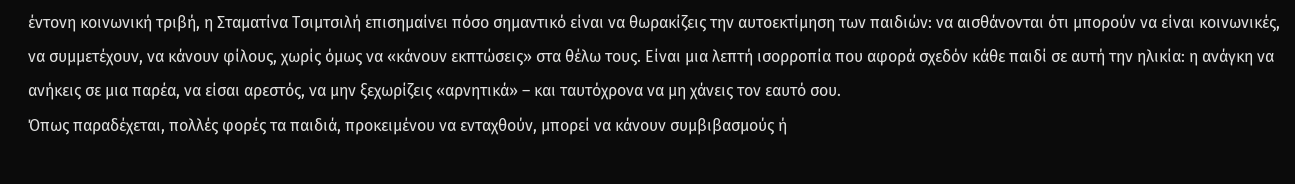έντονη κοινωνική τριβή, η Σταματίνα Τσιμτσιλή επισημαίνει πόσο σημαντικό είναι να θωρακίζεις την αυτοεκτίμηση των παιδιών: να αισθάνονται ότι μπορούν να είναι κοινωνικές, να συμμετέχουν, να κάνουν φίλους, χωρίς όμως να «κάνουν εκπτώσεις» στα θέλω τους. Είναι μια λεπτή ισορροπία που αφορά σχεδόν κάθε παιδί σε αυτή την ηλικία: η ανάγκη να ανήκεις σε μια παρέα, να είσαι αρεστός, να μην ξεχωρίζεις «αρνητικά» – και ταυτόχρονα να μη χάνεις τον εαυτό σου.
Όπως παραδέχεται, πολλές φορές τα παιδιά, προκειμένου να ενταχθούν, μπορεί να κάνουν συμβιβασμούς ή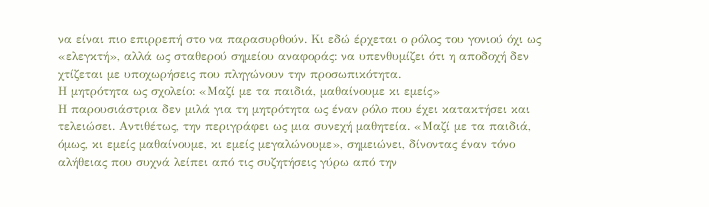να είναι πιο επιρρεπή στο να παρασυρθούν. Κι εδώ έρχεται ο ρόλος του γονιού όχι ως «ελεγκτή», αλλά ως σταθερού σημείου αναφοράς: να υπενθυμίζει ότι η αποδοχή δεν χτίζεται με υποχωρήσεις που πληγώνουν την προσωπικότητα.
Η μητρότητα ως σχολείο: «Μαζί με τα παιδιά, μαθαίνουμε κι εμείς»
Η παρουσιάστρια δεν μιλά για τη μητρότητα ως έναν ρόλο που έχει κατακτήσει και τελειώσει. Αντιθέτως, την περιγράφει ως μια συνεχή μαθητεία. «Μαζί με τα παιδιά, όμως, κι εμείς μαθαίνουμε, κι εμείς μεγαλώνουμε», σημειώνει, δίνοντας έναν τόνο αλήθειας που συχνά λείπει από τις συζητήσεις γύρω από την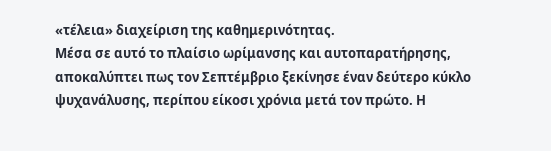«τέλεια» διαχείριση της καθημερινότητας.
Μέσα σε αυτό το πλαίσιο ωρίμανσης και αυτοπαρατήρησης, αποκαλύπτει πως τον Σεπτέμβριο ξεκίνησε έναν δεύτερο κύκλο ψυχανάλυσης, περίπου είκοσι χρόνια μετά τον πρώτο. Η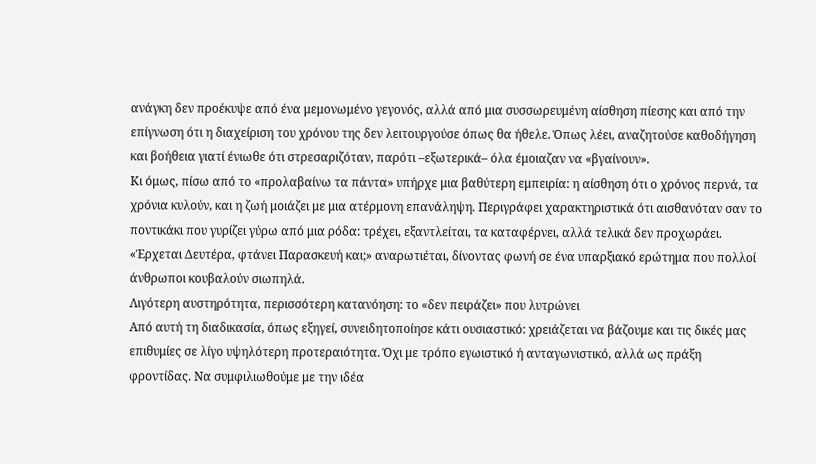ανάγκη δεν προέκυψε από ένα μεμονωμένο γεγονός, αλλά από μια συσσωρευμένη αίσθηση πίεσης και από την επίγνωση ότι η διαχείριση του χρόνου της δεν λειτουργούσε όπως θα ήθελε. Όπως λέει, αναζητούσε καθοδήγηση και βοήθεια γιατί ένιωθε ότι στρεσαριζόταν, παρότι –εξωτερικά– όλα έμοιαζαν να «βγαίνουν».
Κι όμως, πίσω από το «προλαβαίνω τα πάντα» υπήρχε μια βαθύτερη εμπειρία: η αίσθηση ότι ο χρόνος περνά, τα χρόνια κυλούν, και η ζωή μοιάζει με μια ατέρμονη επανάληψη. Περιγράφει χαρακτηριστικά ότι αισθανόταν σαν το ποντικάκι που γυρίζει γύρω από μια ρόδα: τρέχει, εξαντλείται, τα καταφέρνει, αλλά τελικά δεν προχωράει. «Έρχεται Δευτέρα, φτάνει Παρασκευή και;» αναρωτιέται, δίνοντας φωνή σε ένα υπαρξιακό ερώτημα που πολλοί άνθρωποι κουβαλούν σιωπηλά.
Λιγότερη αυστηρότητα, περισσότερη κατανόηση: το «δεν πειράζει» που λυτρώνει
Από αυτή τη διαδικασία, όπως εξηγεί, συνειδητοποίησε κάτι ουσιαστικό: χρειάζεται να βάζουμε και τις δικές μας επιθυμίες σε λίγο υψηλότερη προτεραιότητα. Όχι με τρόπο εγωιστικό ή ανταγωνιστικό, αλλά ως πράξη φροντίδας. Να συμφιλιωθούμε με την ιδέα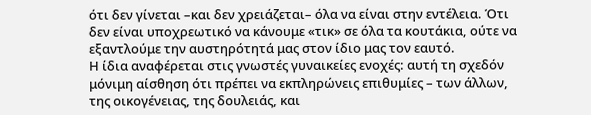ότι δεν γίνεται –και δεν χρειάζεται– όλα να είναι στην εντέλεια. Ότι δεν είναι υποχρεωτικό να κάνουμε «τικ» σε όλα τα κουτάκια, ούτε να εξαντλούμε την αυστηρότητά μας στον ίδιο μας τον εαυτό.
Η ίδια αναφέρεται στις γνωστές γυναικείες ενοχές: αυτή τη σχεδόν μόνιμη αίσθηση ότι πρέπει να εκπληρώνεις επιθυμίες – των άλλων, της οικογένειας, της δουλειάς, και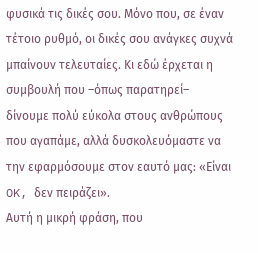φυσικά τις δικές σου. Μόνο που, σε έναν τέτοιο ρυθμό, οι δικές σου ανάγκες συχνά μπαίνουν τελευταίες. Κι εδώ έρχεται η συμβουλή που –όπως παρατηρεί– δίνουμε πολύ εύκολα στους ανθρώπους που αγαπάμε, αλλά δυσκολευόμαστε να την εφαρμόσουμε στον εαυτό μας: «Είναι OK, δεν πειράζει».
Αυτή η μικρή φράση, που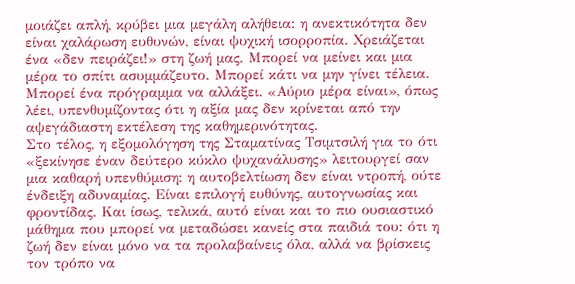μοιάζει απλή, κρύβει μια μεγάλη αλήθεια: η ανεκτικότητα δεν είναι χαλάρωση ευθυνών, είναι ψυχική ισορροπία. Χρειάζεται ένα «δεν πειράζει!» στη ζωή μας. Μπορεί να μείνει και μια μέρα το σπίτι ασυμμάζευτο. Μπορεί κάτι να μην γίνει τέλεια. Μπορεί ένα πρόγραμμα να αλλάξει. «Αύριο μέρα είναι», όπως λέει, υπενθυμίζοντας ότι η αξία μας δεν κρίνεται από την αψεγάδιαστη εκτέλεση της καθημερινότητας.
Στο τέλος, η εξομολόγηση της Σταματίνας Τσιμτσιλή για το ότι «ξεκίνησε έναν δεύτερο κύκλο ψυχανάλυσης» λειτουργεί σαν μια καθαρή υπενθύμιση: η αυτοβελτίωση δεν είναι ντροπή, ούτε ένδειξη αδυναμίας. Είναι επιλογή ευθύνης, αυτογνωσίας και φροντίδας. Και ίσως, τελικά, αυτό είναι και το πιο ουσιαστικό μάθημα που μπορεί να μεταδώσει κανείς στα παιδιά του: ότι η ζωή δεν είναι μόνο να τα προλαβαίνεις όλα, αλλά να βρίσκεις τον τρόπο να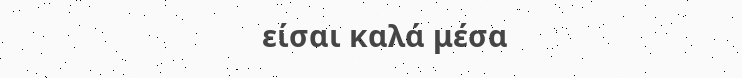είσαι καλά μέσα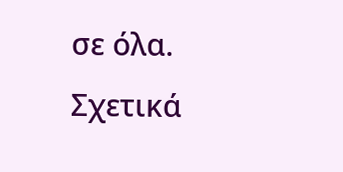σε όλα.
Σχετικά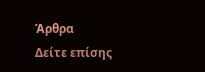Άρθρα
Δείτε επίσης